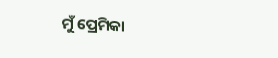ମୁଁ ପ୍ରେମିକା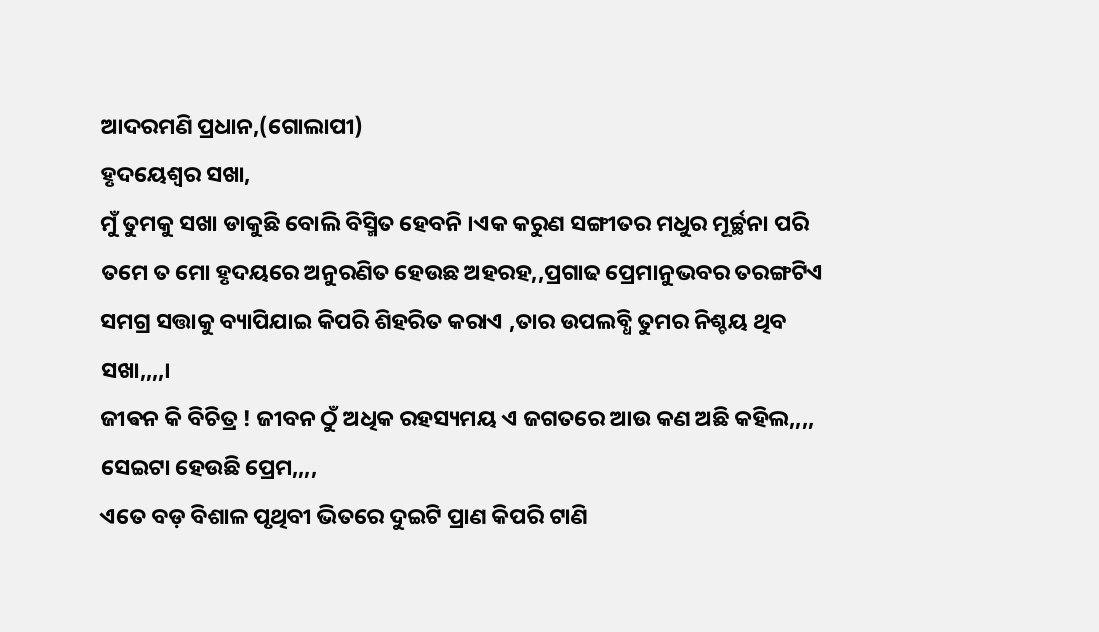ଆଦରମଣି ପ୍ରଧାନ,(ଗୋଲାପୀ)
ହୃଦୟେଶ୍ୱର ସଖା,
ମୁଁ ତୁମକୁ ସଖା ଡାକୁଛି ବୋଲି ବିସ୍ମିତ ହେବନି ।ଏକ କରୁଣ ସଙ୍ଗୀତର ମଧୁର ମୂର୍ଚ୍ଛନା ପରି ତମେ ତ ମୋ ହୃଦୟରେ ଅନୁରଣିତ ହେଉଛ ଅହରହ,,ପ୍ରଗାଢ ପ୍ରେମାନୁଭବର ତରଙ୍ଗଟିଏ ସମଗ୍ର ସତ୍ତାକୁ ବ୍ୟାପିଯାଇ କିପରି ଶିହରିତ କରାଏ ,ତାର ଉପଲବ୍ଧି ତୁମର ନିଶ୍ଚୟ ଥିବ ସଖା,,,,।
ଜୀଵନ କି ବିଚିତ୍ର ! ଜୀବନ ଠୁଁ ଅଧିକ ରହସ୍ୟମୟ ଏ ଜଗତରେ ଆଉ କଣ ଅଛି କହିଲ,,,,
ସେଇଟା ହେଉଛି ପ୍ରେମ,,,,
ଏତେ ବଡ଼ ବିଶାଳ ପୃଥିବୀ ଭିତରେ ଦୁଇଟି ପ୍ରାଣ କିପରି ଟାଣି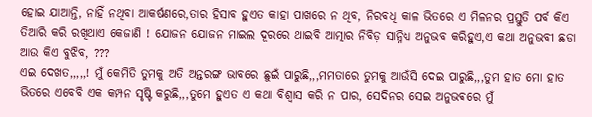ହୋଇ ଯାଆନ୍ତି, ନାହିଁ ନଥିବା ଆକର୍ଷଣରେ,ତାର ହିସାବ ହୁଏତ କାହା ପାଖରେ ନ ଥିବ, ନିରବଧି କାଳ ଭିତରେ ଏ ମିଳନର ପ୍ରସ୍ତୁତି ପର୍ବ କିଏ ତିଆରି କରି ରଖିଥାଏ କେଜାଣି ! ଯୋଜନ ଯୋଜନ ମାଇଲ ଦୂରରେ ଥାଇବି ଆତ୍ମାର ନିବିଡ଼ ସାନ୍ନିଧ୍ୟ ଅନୁଭବ କରିହୁଏ,ଏ କଥା ଅନୁଭବୀ ଛଡା ଆଉ କିଏ ବୁଝିବ, ???
ଏଇ ଦେଖତ,,,,,! ମୁଁ କେମିତି ତୁମକୁ ଅତି ଅନ୍ତରଙ୍ଗ ଭାବରେ ଛୁଇଁ ପାରୁଛି,,,ମମତାରେ ତୁମକୁ ଆଉଁସି ଦେଇ ପାରୁଛି,,,ତୁମ ହାତ ମୋ ହାତ ଭିତରେ ଏବେବି ଏକ କମ୍ପନ ସୃଷ୍ଟି କରୁଛି,,,ତୁମେ ହୁଏତ ଏ କଥା ବିଶ୍ୱାସ କରି ନ ପାର, ସେଦିନର ସେଇ ଅନୁଭଵରେ ମୁଁ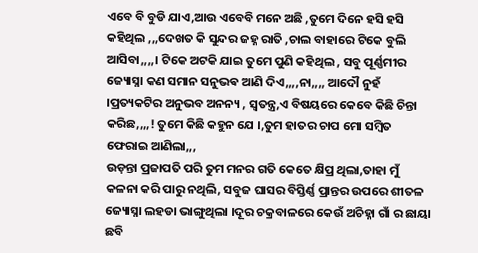ଏବେ ବି ବୁଡି ଯାଏ,ଆଉ ଏବେବି ମନେ ଅଛି ,ତୁମେ ଦିନେ ହସି ହସି କହିଥିଲ ,,,ଦେଖତ କି ସୁନ୍ଦର ଜହ୍ନ ରାତି ,ଚାଲ ବାହାରେ ଟିକେ ବୁଲି ଆସିବା,,,,। ଟିକେ ଅଟକି ଯାଇ ତୁମେ ପୁଣି କହିଥିଲ , ସବୁ ପୂର୍ଣ୍ଣମୀର ଜ୍ୟୋସ୍ନା କଣ ସମାନ ସନୁଭଵ ଆଣି ଦିଏ,,,,ନା,,,, ଆଦୌ ନୁହଁ ।ପ୍ରତ୍ୟକଟିର ଅନୁଭବ ଅନନ୍ୟ , ସ୍ୱତନ୍ତ୍ର,ଏ ବିଷୟରେ କେବେ କିଛି ଚିନ୍ତା କରିଛ,,,,! ତୁମେ କିଛି କହୁନ ଯେ ।,ତୁମ ହାତର ଚାପ ମୋ ସମ୍ବିତ ଫେରାଇ ଆଣିଲା,,,
ଉଡ଼ନ୍ତା ପ୍ରଜାପତି ପରି ତୁମ ମନର ଗତି କେତେ କ୍ଷିପ୍ର ଥିଲା,ତାହା ମୁଁ କଳନା କରି ପାରୁ ନଥିଲି, ସବୁଜ ଘାସର ବିସ୍ତିର୍ଣ୍ଣ ପ୍ରାନ୍ତର ଉପରେ ଶୀତଳ ଜ୍ୟୋସ୍ନା ଲହଡା ଭାଙ୍ଗୁଥିଲା ।ଦୂର ଚକ୍ରବାଳରେ କେଉଁ ଅଚିହ୍ନା ଗାଁ ର ଛାୟା ଛବି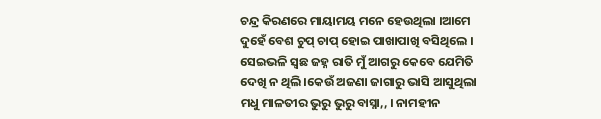ଚନ୍ଦ୍ର କିରଣରେ ମାୟାମୟ ମନେ ହେଉଥିଲା ।ଆମେ ଦୁହେଁ ବେଶ ଚୁପ୍ ଚାପ୍ ହୋଇ ପାଖାପାଖି ବସିଥିଲେ ।
ସେଇଭଳି ସ୍ଵଛ ଜହ୍ନ ରାତି ମୁଁ ଆଗରୁ କେବେ ଯେମିତି ଦେଖି ନ ଥିଲି ।କେଉଁ ଅଜଣା ଜାଗାରୁ ଭାସି ଆସୁଥିଲା ମଧୁ ମାଳତୀର ଭୁରୁ ଭୁରୁ ବାସ୍ନା,, । ନାମହୀନ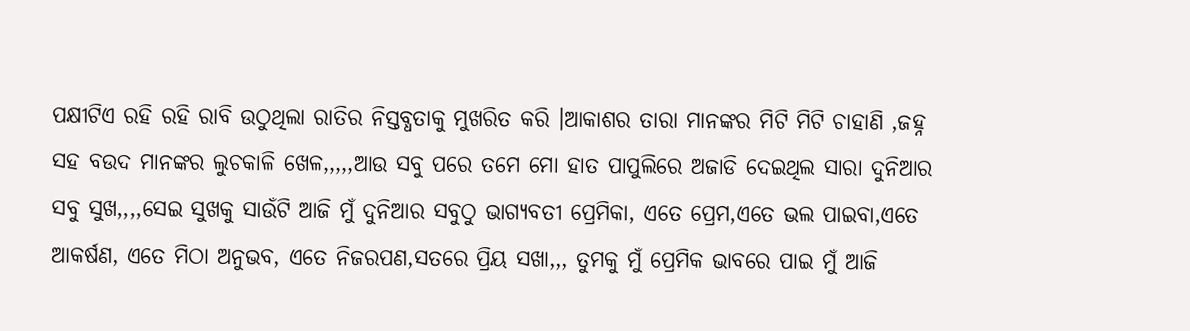ପକ୍ଷୀଟିଏ ରହି ରହି ରାବି ଉଠୁଥିଲା ରାତିର ନିସ୍ତବ୍ଧତାକୁ ମୁଖରିତ କରି ।ଆକାଶର ତାରା ମାନଙ୍କର ମିଟି ମିଟି ଚାହାଣି ,ଜହ୍ନ ସହ ବଉଦ ମାନଙ୍କର ଲୁଚକାଳି ଖେଳ,,,,,ଆଉ ସବୁ ପରେ ତମେ ମୋ ହାତ ପାପୁଲିରେ ଅଜାଡି ଦେଇଥିଲ ସାରା ଦୁନିଆର ସବୁ ସୁଖ,,,,ସେଇ ସୁଖକୁ ସାଉଁଟି ଆଜି ମୁଁ ଦୁନିଆର ସବୁଠୁ ଭାଗ୍ୟବତୀ ପ୍ରେମିକା, ଏତେ ପ୍ରେମ,ଏତେ ଭଲ ପାଇବା,ଏତେ ଆକର୍ଷଣ, ଏତେ ମିଠା ଅନୁଭବ, ଏତେ ନିଜରପଣ,ସତରେ ପ୍ରିୟ ସଖା,,, ତୁମକୁ ମୁଁ ପ୍ରେମିକ ଭାବରେ ପାଇ ମୁଁ ଆଜି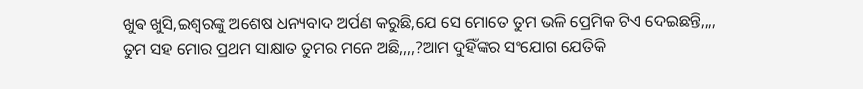ଖୁଵ ଖୁସି,ଇଶ୍ଵରଙ୍କୁ ଅଶେଷ ଧନ୍ୟବାଦ ଅର୍ପଣ କରୁଛି,ଯେ ସେ ମୋତେ ତୁମ ଭଳି ପ୍ରେମିକ ଟିଏ ଦେଇଛନ୍ତି,,,,
ତୁମ ସହ ମୋର ପ୍ରଥମ ସାକ୍ଷାତ ତୁମର ମନେ ଅଛି,,,,?ଆମ ଦୁହିଁଙ୍କର ସଂଯୋଗ ଯେତିକି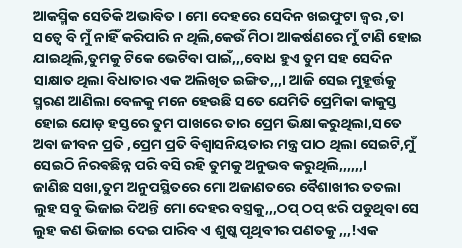ଆକସ୍ମିକ ସେତିକି ଅଭାବିତ । ମୋ ଦେହରେ ସେଦିନ ଖଇଫୁଟା ଜ୍ଵର ,ତା ସତ୍ୱେ ବି ମୁଁ ନାହିଁ କରିପାରି ନ ଥିଲି,କେଉଁ ମିଠା ଆକର୍ଷଣରେ ମୁଁ ଟାଣି ହୋଇ ଯାଇଥିଲି,ତୁମକୁ ଟିକେ ଭେଟିବା ପାଇଁ,,,ବୋଧ ହୁଏ ତୁମ ସହ ସେଦିନ ସାକ୍ଷାତ ଥିଲା ବିଧାତାର ଏକ ଅଲିଖିତ ଇଙ୍ଗିତ,,,। ଆଜି ସେଇ ମୁହୂର୍ତ୍ତକୁ ସ୍ମରଣ ଆଣିଲା ବେଳକୁ ମନେ ହେଉଛି ସତେ ଯେମିତି ପ୍ରେମିକା କାକୁସ୍ତ ହୋଇ ଯୋଡ଼ ହସ୍ତରେ ତୁମ ପାଖରେ ତାର ପ୍ରେମ ଭିକ୍ଷା କରୁଥିଲା,ସତେ ଅବା ଜୀବନ ପ୍ରତି ,ପ୍ରେମ ପ୍ରତି ବିଶ୍ୱାସନିୟତାର ମନ୍ତ୍ର ପାଠ ଥିଲା ସେଇଟି,ମୁଁ ସେଇଠି ନିରଵଛିନ୍ନ ପରି ବସି ରହି ତୁମକୁ ଅନୁଭବ କରୁଥିଲି,,,,,,।
ଜାଣିଛ ସଖା,ତୁମ ଅନୁପସ୍ଥିତରେ ମୋ ଅଜାଣତରେ ବୈଶାଖୀର ତତଲା ଲୁହ ସବୁ ଭିଜାଇ ଦିଅନ୍ତି ମୋ ଦେହର ବସ୍ତ୍ରକୁ,,,ଠପ୍ ଠପ୍ ଝରି ପଡୁଥିବା ସେ ଲୁହ କଣ ଭିଜାଇ ଦେଇ ପାରିବ ଏ ଶୁଷ୍କ ପୃଥିବୀର ପଣତକୁ ,,,!ଏକ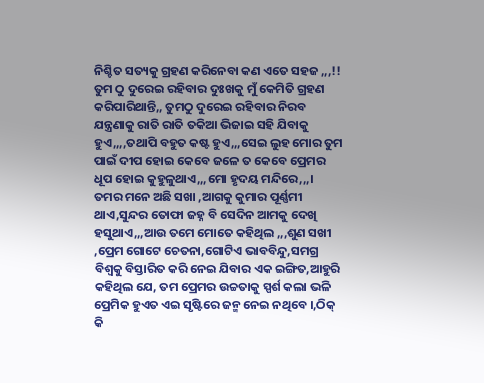ନିଶ୍ଚିତ ସତ୍ୟକୁ ଗ୍ରହଣ କରିନେବା କଣ ଏତେ ସହଜ ,,,!! ତୁମ ଠୁ ଦୁରେଇ ରହିବାର ଦୁଃଖକୁ ମୁଁ କେମିତି ଗ୍ରହଣ କରିପାରିଥାନ୍ତି,, ତୁମଠୁ ଦୁରେଇ ରହିବାର ନିରବ ଯନ୍ତ୍ରଣାକୁ ରାତି ରାତି ତକିଆ ଭିଜାଇ ସହି ଯିବାକୁ ହୁଏ,,,,ତଥାପି ବହୁତ କଷ୍ଟ ହୁଏ,,,ସେଇ ଲୁହ ମୋର ତୁମ ପାଇଁ ଦୀପ ହୋଇ କେବେ ଜଳେ ତ କେବେ ପ୍ରେମର ଧୂପ ହୋଇ କୁହୁଳୁଥାଏ,,,ମୋ ହୃଦୟ ମନ୍ଦିରେ,,,।
ତମର ମନେ ଅଛି ସଖା ,ଆଗକୁ କୁମାର ପୂର୍ଣ୍ଣମୀ ଥାଏ,ସୁନ୍ଦର ତୋଫା ଜହ୍ନ ବି ସେଦିନ ଆମକୁ ଦେଖି ହସୁଥାଏ,,,ଆଉ ତମେ ମୋତେ କହିଥିଲ ,,,ଶୁଣ ସଖୀ ,ପ୍ରେମ ଗୋଟେ ଚେତନା,ଗୋଟିଏ ଭାବବିନ୍ଦୁ,ସମଗ୍ର ବିଶ୍ବକୁ ବିସ୍ତାରିତ କରି ନେଇ ଯିବାର ଏକ ଇଙ୍ଗିତ,ଆହୁରି କହିଥିଲ ଯେ, ତମ ପ୍ରେମର ଉଚ୍ଚତାକୁ ସ୍ପର୍ଶ କଲା ଭଳି ପ୍ରେମିକ ହୁଏତ ଏଇ ସୃଷ୍ଟିରେ ଜନ୍ମ ନେଇ ନଥିବେ ।,ଠିକ୍ କି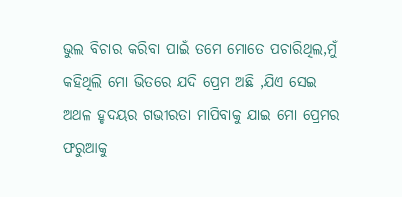ଭୁଲ ବିଚାର କରିବା ପାଇଁ ତମେ ମୋତେ ପଚାରିଥିଲ,ମୁଁ କହିଥିଲି ମୋ ଭିତରେ ଯଦି ପ୍ରେମ ଅଛି ,ଯିଏ ସେଇ ଅଥଳ ହୃଦୟର ଗଭୀରତା ମାପିବାକୁ ଯାଇ ମୋ ପ୍ରେମର ଫରୁଆକୁ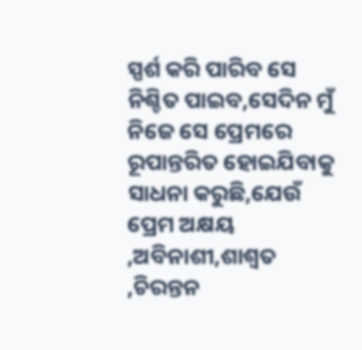ସ୍ପର୍ଶ କରି ପାରିବ ସେ ନିଶ୍ଚିତ ପାଇବ,ସେଦିନ ମୁଁ ନିଜେ ସେ ପ୍ରେମରେ ରୂପାନ୍ତରିତ ହୋଇଯିବାକୁ ସାଧନା କରୁଛି,ଯେଉଁ ପ୍ରେମ ଅକ୍ଷୟ ,ଅବିନାଶୀ,ଶାଶ୍ୱତ ,ଚିରନ୍ତନ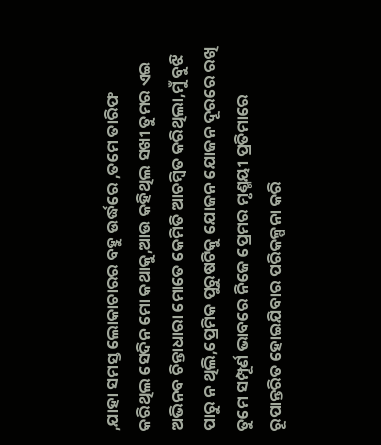,ଯାହା ସମସ୍ତ ଲୋକାଚାରର ବହୁ ଉର୍ଦ୍ଧରେ ,ତମେ ତାରିଫ କରିଥିଲ ସେଦିନ ମୋ କଥାକୁ,ଆଉ କହିଥିଲ ସଖୀ ତୁମର ଏଇ ଅଭିନବ ଚିନ୍ତାଧାରା ମୋତେ କେମିତି ଆଚମ୍ବିତ କରିଥିଲା,ମୁଁ ବୁଝି ପାରୁ ନ ଥିଲି,ପ୍ରେମିକ ପୁରୁଷଟିକୁ ଯୋଜନ ଯୋଜନ ଦୂରରେ ରଖି ତୁମେ ସମ୍ପୂର୍ଣ ଭାବରେ ନିଜେ ପ୍ରେମର ମୃଣ୍ମୟୀ ପ୍ରତିମାରେ ରୂପାନ୍ତରିତ ହୋଇଯିବାର ପରିକଳ୍ପନା କରି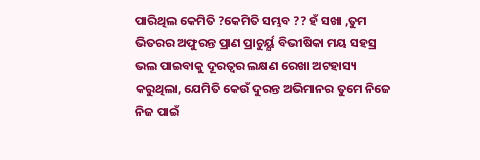ପାରିଥିଲ କେମିତି ?କେମିତି ସମ୍ଭବ ?? ହଁ ସଖା ,ତୁମ ଭିତରର ଅଫୁରନ୍ତ ପ୍ରାଣ ପ୍ରାଚୁର୍ୟ୍ଯ ବିଭୀଷିକା ମୟ ସହସ୍ର ଭଲ ପାଇବାକୁ ଦୂରତ୍ୱର ଲକ୍ଷଣ ରେଖା ଅଟହାସ୍ୟ କରୁଥିଲା, ଯେମିତି କେଉଁ ଦୁରନ୍ତ ଅଭିମାନର ତୁମେ ନିଜେ ନିଜ ପାଇଁ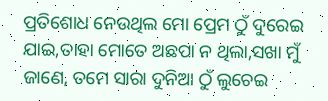ପ୍ରତିଶୋଧ ନେଉଥିଲ ମୋ ପ୍ରେମ ଠୁଁ ଦୁରେଇ ଯାଇ,ତାହା ମୋତେ ଅଛପା ନ ଥିଲା,ସଖା ମୁଁ ଜାଣେ, ତମେ ସାରା ଦୁନିଆ ଠୁଁ ଲୁଚେଇ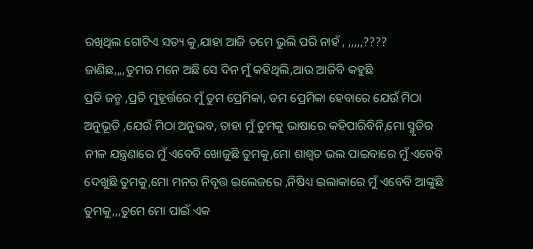ରଖିଥିଲ ଗୋଟିଏ ସତ୍ୟ କୁ,ଯାହା ଆଜି ତମେ ଭୁଲି ପରି ନାହଁ , ,,,,,????
ଜାଣିଛ,,,,ତୁମର ମନେ ଅଛି ସେ ଦିନ ମୁଁ କହିଥିଲି,ଆଉ ଆଜିବି କହୁଛି
ପ୍ରତି ଜନ୍ମ ,ପ୍ରତି ମୁହୂର୍ତ୍ତରେ ମୁଁ ତୁମ ପ୍ରେମିକା, ତମ ପ୍ରେମିକା ହେବାରେ ଯେଉଁ ମିଠା ଅନୁଭୂତି ,ଯେଉଁ ମିଠା ଅନୁଭବ, ତାହା ମୁଁ ତୁମକୁ ଭାଷାରେ କହିପାରିବିନି,ମୋ ସ୍ମୃତିର ନୀଳ ଯନ୍ତ୍ରଣାରେ ମୁଁ ଏବେବି ଖୋଜୁଛି ତୁମକୁ,ମୋ ଶାଶ୍ୱତ ଭଲ ପାଇବାରେ ମୁଁ ଏବେବି ଦେଖୁଛି ତୁମକୁ,ମୋ ମନର ନିବୃତ୍ତ ଇଲେଜରେ ,ନିଷିଧ୍ୟ ଇଲାକାରେ ମୁଁ ଏବେବି ଆଙ୍କୁଛି ତୁମକୁ,,,ତୁମେ ମୋ ପାଇଁ ଏକ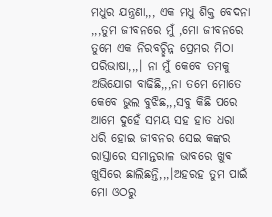ମଧୁର ଯନ୍ତ୍ରଣା,,, ଏକ ମଧୁ ଶିକ୍ତ ବେଦନା ,,,ତୁମ ଜୀବନରେ ମୁଁ ,ମୋ ଜୀବନରେ ତୁମେ ଏକ ନିରବଚ୍ଛିନ୍ନ ପ୍ରେମର ମିଠା ପରିଭାଷା,,,। ନା ମୁଁ କେବେ ତମକୁ ଅଭିଯୋଗ ବାଢିଛି,,,ନା ତମେ ମୋତେ କେବେ ଭୁଲ ବୁଝିଛ,,,ସବୁ କିଛି ପରେ ଆମେ ଦୁହେଁ ସମୟ ସହ ହାତ ଧରା ଧରି ହୋଇ ଜୀବନର ସେଇ କଙ୍କର ରାସ୍ତାରେ ସମାନ୍ତରାଳ ଭାବରେ ଖୁଵ ଖୁସିରେ ଛାଲିଛନ୍ତି,,,।ଅହରହ ତୁମ ପାଇଁ ମୋ ଓଠରୁ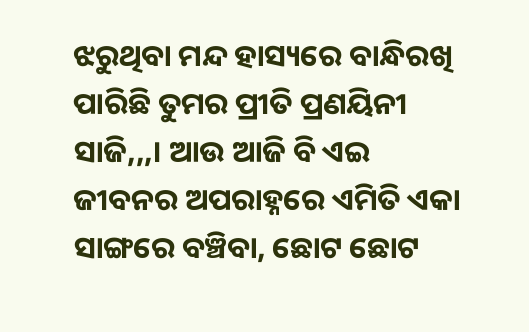ଝରୁଥିବା ମନ୍ଦ ହାସ୍ୟରେ ବାନ୍ଧିରଖି ପାରିଛି ତୁମର ପ୍ରୀତି ପ୍ରଣୟିନୀ ସାଜି,,,। ଆଉ ଆଜି ବି ଏଇ ଜୀବନର ଅପରାହ୍ନରେ ଏମିତି ଏକା ସାଙ୍ଗରେ ବଞ୍ଚିବା, ଛୋଟ ଛୋଟ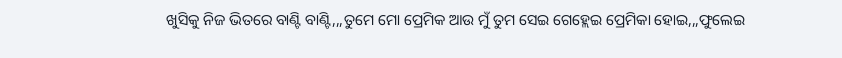ଖୁସିକୁ ନିଜ ଭିତରେ ବାଣ୍ଟି ବାଣ୍ଟି,,,ତୁମେ ମୋ ପ୍ରେମିକ ଆଉ ମୁଁ ତୁମ ସେଇ ଗେହ୍ଲେଇ ପ୍ରେମିକା ହୋଇ,,,ଫୁଲେଇ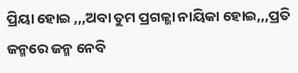ପ୍ରିୟା ହୋଇ ,,,ଅବା ତୁମ ପ୍ରଗଳ୍ଭା ନାୟିକା ହୋଇ,,,ପ୍ରତି ଜନ୍ମରେ ଜନ୍ମ ନେବି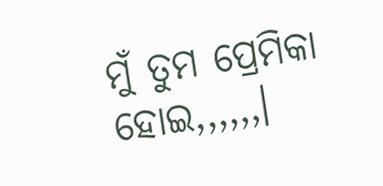ମୁଁ ତୁମ ପ୍ରେମିକା ହୋଇ,,,,,,।